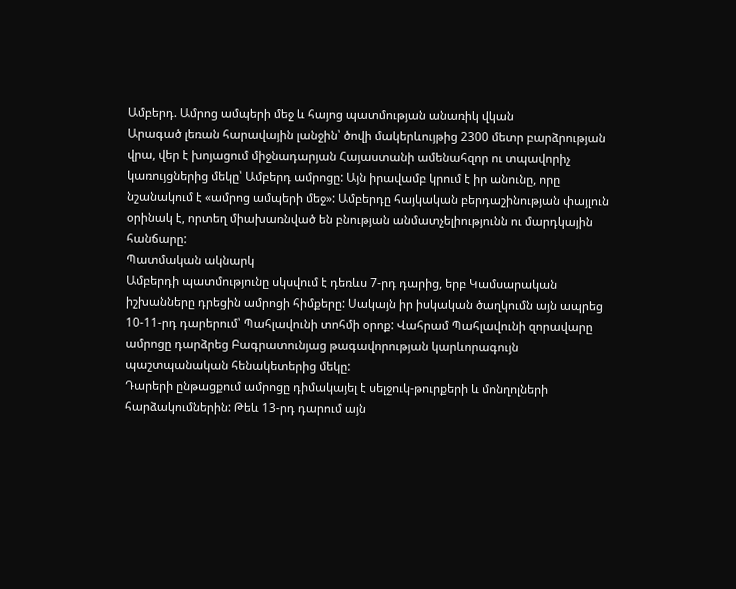Ամբերդ. Ամրոց ամպերի մեջ և հայոց պատմության անառիկ վկան
Արագած լեռան հարավային լանջին՝ ծովի մակերևույթից 2300 մետր բարձրության վրա, վեր է խոյացում միջնադարյան Հայաստանի ամենահզոր ու տպավորիչ կառույցներից մեկը՝ Ամբերդ ամրոցը: Այն իրավամբ կրում է իր անունը, որը նշանակում է «ամրոց ամպերի մեջ»: Ամբերդը հայկական բերդաշինության փայլուն օրինակ է, որտեղ միախառնված են բնության անմատչելիությունն ու մարդկային հանճարը:
Պատմական ակնարկ
Ամբերդի պատմությունը սկսվում է դեռևս 7-րդ դարից, երբ Կամսարական իշխանները դրեցին ամրոցի հիմքերը: Սակայն իր իսկական ծաղկումն այն ապրեց 10-11-րդ դարերում՝ Պահլավունի տոհմի օրոք: Վահրամ Պահլավունի զորավարը ամրոցը դարձրեց Բագրատունյաց թագավորության կարևորագույն պաշտպանական հենակետերից մեկը:
Դարերի ընթացքում ամրոցը դիմակայել է սելջուկ-թուրքերի և մոնղոլների հարձակումներին: Թեև 13-րդ դարում այն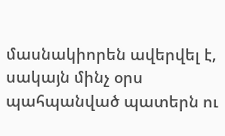մասնակիորեն ավերվել է, սակայն մինչ օրս պահպանված պատերն ու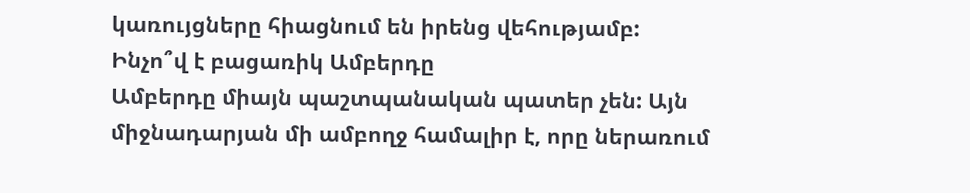կառույցները հիացնում են իրենց վեհությամբ:
Ինչո՞վ է բացառիկ Ամբերդը
Ամբերդը միայն պաշտպանական պատեր չեն: Այն միջնադարյան մի ամբողջ համալիր է, որը ներառում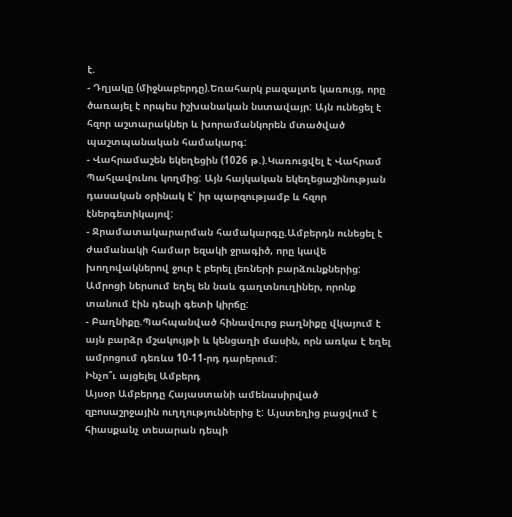է.
- Դղյակը (միջնաբերդը).Եռահարկ բազալտե կառույց, որը ծառայել է որպես իշխանական նստավայր: Այն ունեցել է հզոր աշտարակներ և խորամանկորեն մտածված պաշտպանական համակարգ:
- Վահրամաշեն եկեղեցին (1026 թ.).Կառուցվել է Վահրամ Պահլավունու կողմից: Այն հայկական եկեղեցաշինության դասական օրինակ է՝ իր պարզությամբ և հզոր էներգետիկայով:
- Ջրամատակարարման համակարգը.Ամբերդն ունեցել է ժամանակի համար եզակի ջրագիծ, որը կավե խողովակներով ջուր է բերել լեռների բարձունքներից: Ամրոցի ներսում եղել են նաև գաղտնուղիներ, որոնք տանում էին դեպի գետի կիրճը:
- Բաղնիքը.Պահպանված հինավուրց բաղնիքը վկայում է այն բարձր մշակույթի և կենցաղի մասին, որն առկա է եղել ամրոցում դեռևս 10-11-րդ դարերում:
Ինչո՞ւ այցելել Ամբերդ
Այսօր Ամբերդը Հայաստանի ամենասիրված զբոսաշրջային ուղղություններից է: Այստեղից բացվում է հիասքանչ տեսարան դեպի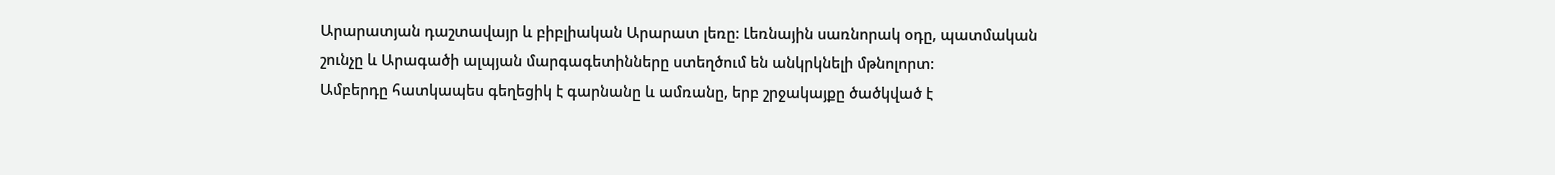Արարատյան դաշտավայր և բիբլիական Արարատ լեռը: Լեռնային սառնորակ օդը, պատմական շունչը և Արագածի ալպյան մարգագետինները ստեղծում են անկրկնելի մթնոլորտ:
Ամբերդը հատկապես գեղեցիկ է գարնանը և ամռանը, երբ շրջակայքը ծածկված է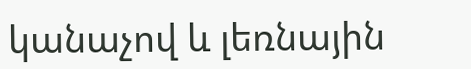կանաչով և լեռնային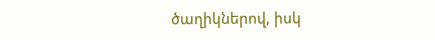ծաղիկներով, իսկ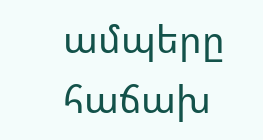ամպերը հաճախ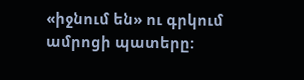«իջնում են» ու գրկում ամրոցի պատերը: